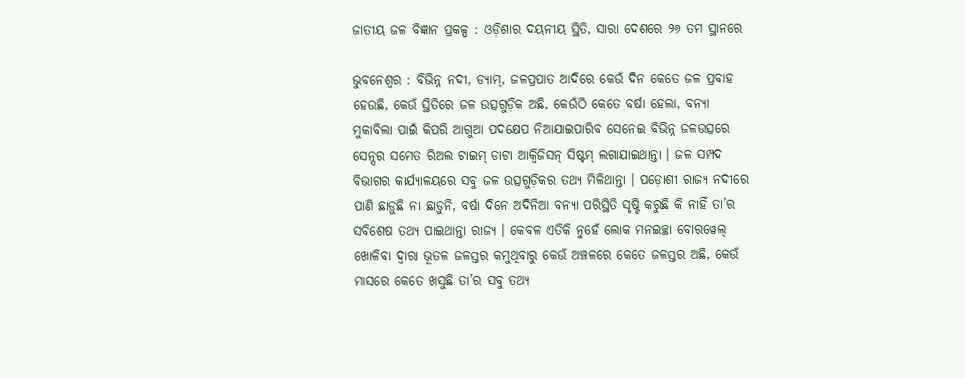ଜାତୀୟ ଜଳ ବିଜ୍ଞାନ ପ୍ରକଳ୍ପ : ଓଡ଼ିଶାର ଦୟନୀୟ ସ୍ଥିତି, ସାରା ଦେଶରେ ୨୬ ତମ ସ୍ଥାନରେ

ଭୁବନେଶ୍ବର : ବିଭିନ୍ନ ନଦୀ, ଡ୍ୟାମ୍, ଜଳପ୍ରପାତ ଆଦିରେ କେଉଁ ଦିନ କେତେ ଜଳ ପ୍ରବାହ ହେଉଛି, କେଉଁ ସ୍ଥିତିରେ ଜଳ ଉତ୍ସଗୁଡ଼ିକ ଅଛି, କେଉଁଠି କେତେ ବର୍ଷା ହେଲା, ବନ୍ୟା ମୁକାବିଲା ପାଇଁ ‌କିପରି ଆଗୁଆ ପଦକ୍ଷେପ ନିଆଯାଇପାରିବ ସେନେଇ ବିଭିନ୍ନ ଜଳଉତ୍ସରେ ସେନ୍ସର ସମେତ ରିଅଲ ଟାଇମ୍ ଡାଟା ଆକ୍ବିଜିସନ୍ ସିଷ୍ଟମ୍‌ ଲଗାଯାଇଥାନ୍ତା । ଜଳ ସମ୍ପଦ ବିଭାଗର କାର୍ଯ୍ୟାଳୟରେ ସବୁ ଜଳ ଉତ୍ସଗୁଡ଼ିକର ତଥ୍ୟ ମିଳିଥାନ୍ତା । ପଡ଼ୋଶୀ ରାଜ୍ୟ ନଦୀରେ ପାଣି ଛାଡ଼ୁଛି ନା ଛାଡ଼ୁନି, ବର୍ଷା ଦିନେ ଅଦିନିଆ ବନ୍ୟା ପରିସ୍ଥିତି ସୃଷ୍ଟି କରୁଛି କି ନାହିଁ ତା’ର ସବିଶେଷ ତଥ୍ୟ ପାଇଥାନ୍ତା ରାଜ୍ୟ । କେବଳ ଏତିକି ନୁହେଁ ଲୋକ ମନଇଚ୍ଛା ବୋରୱେଲ୍‌ ଖୋଳିବା ଦ୍ବାରା ଭୂତଳ ଜଳସ୍ତର କମୁଥିବାରୁ କେଉଁ ଅଞ୍ଚଳରେ କେତେ ଜଳସ୍ତର ଅଛି, କେଉଁ ମାସରେ କେତେ ଖସୁଛି ତା’ର ସବୁ ତଥ୍ୟ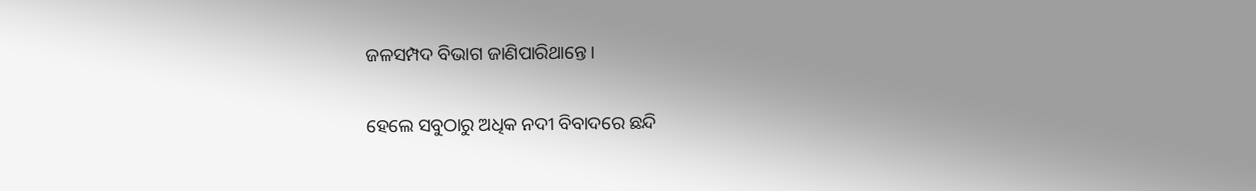ଜଳସମ୍ପଦ ବିଭାଗ ଜାଣିପାରିଥାନ୍ତେ ।

ହେଲେ ସବୁଠାରୁ ଅଧିକ ନଦୀ ବିବାଦରେ ଛନ୍ଦି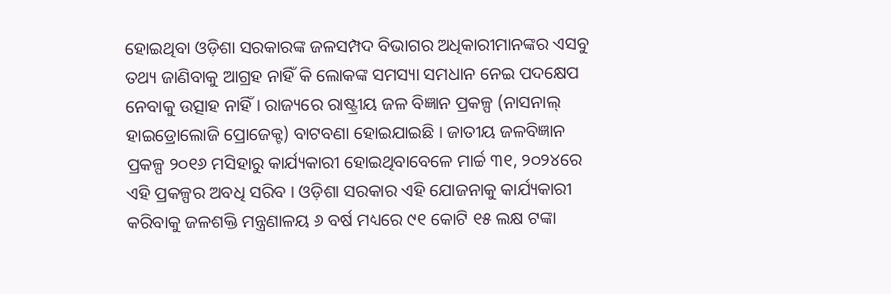ହୋଇଥିବା ଓଡ଼ିଶା ସରକାରଙ୍କ ଜଳସମ୍ପଦ ବିଭାଗର ଅଧିକାରୀମାନଙ୍କର ଏସବୁ ତଥ୍ୟ ଜାଣିବାକୁ ଆଗ୍ରହ ନାହିଁ କି ‌ଲୋକଙ୍କ ସମସ୍ୟା ସମଧାନ ନେଇ ପଦକ୍ଷେପ ନେବାକୁ ଉତ୍ସାହ ନାହିଁ । ରାଜ୍ୟରେ ରାଷ୍ଟ୍ରୀୟ ଜଳ ବିଜ୍ଞାନ ପ୍ରକଳ୍ପ (ନାସନାଲ୍ ହାଇଡ୍ରୋଲୋଜି ପ୍ରୋଜେକ୍ଟ) ବାଟବଣା ହୋଇଯାଇଛି । ଜାତୀୟ ଜଳବିଜ୍ଞାନ ପ୍ରକଳ୍ପ ୨୦୧୬ ମସିହାରୁ କାର୍ଯ୍ୟକାରୀ ହୋଇଥିବାବେଳେ ମାର୍ଚ୍ଚ ୩୧, ୨୦୨୪ରେ ଏହି ପ୍ରକଳ୍ପର ଅବଧି ସରିବ । ଓଡ଼ିଶା ସରକାର ଏହି ଯୋଜନାକୁ କାର୍ଯ୍ୟକାରୀ କରିବାକୁ ‌ଜଳଶକ୍ତି ମନ୍ତ୍ରଣାଳୟ ୬ ବର୍ଷ ମଧ୍ୟରେ ୯୧ କୋଟି ୧୫ ଲକ୍ଷ ଟଙ୍କା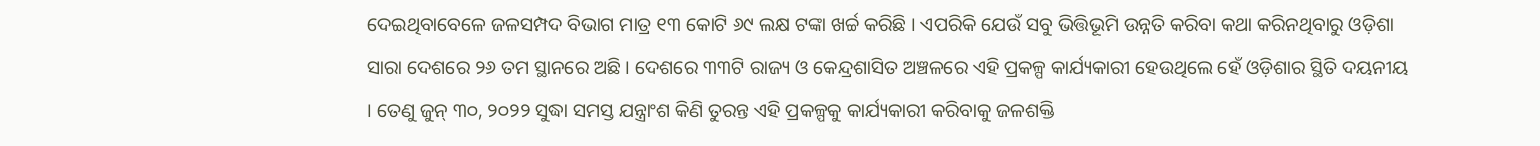ଦେଇଥିବାବେଳେ ଜଳସମ୍ପଦ ବିଭାଗ ମାତ୍ର ୧୩ କୋଟି ୬୯ ଲକ୍ଷ ଟଙ୍କା ଖର୍ଚ୍ଚ କରିଛି । ଏପରିକି ଯେଉଁ ସବୁ ଭିତ୍ତିଭୂମି ଉନ୍ନତି କରିବା କଥା କରିନଥିବାରୁ ଓଡ଼ିଶା ସାରା ଦେଶରେ ୨୬ ତମ ସ୍ଥାନରେ ଅଛି । ଦେଶରେ ୩୩ଟି ରାଜ୍ୟ ଓ କେନ୍ଦ୍ରଶାସିତ ଅଞ୍ଚଳରେ ଏହି ପ୍ରକଳ୍ପ କାର୍ଯ୍ୟକାରୀ ହେଉଥିଲେ ହେଁ ଓଡ଼ିଶାର ସ୍ଥିତି ଦୟନୀୟ । ତେଣୁ ଜୁନ୍‌ ୩୦, ୨୦୨୨ ସୁଦ୍ଧା ସମସ୍ତ ଯନ୍ତ୍ରାଂଶ କିଣି ତୁରନ୍ତ ଏହି ପ୍ରକଳ୍ପକୁ କାର୍ଯ୍ୟକାରୀ କରିବାକୁ ଜଳଶକ୍ତି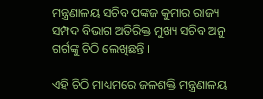ମନ୍ତ୍ରଣାଳୟ ସଚିବ ପଙ୍କଜ କୁମାର ରାଜ୍ୟ ସମ୍ପଦ ବିଭାଗ ଅତିରିକ୍ତ ମୁଖ୍ୟ ସଚିବ ଅନୁ ଗର୍ଗଙ୍କୁ ଚିଠି ଲେଖିଛନ୍ତି ।

ଏହି ଚିଠି ମାଧ୍ୟମରେ ଜଳଶକ୍ତି ମନ୍ତ୍ରଣାଳୟ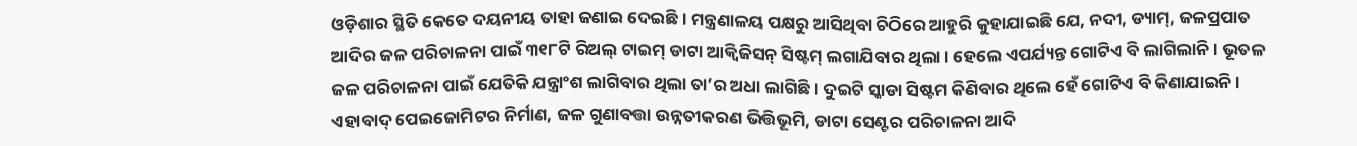ଓଡ଼ିଶାର ସ୍ଥିତି କେତେ ଦୟନୀୟ ତାହା ଜଣାଇ ଦେଇଛି । ମନ୍ତ୍ରଣାଳୟ ପକ୍ଷରୁ ଆସିଥିବା ଚିଠିରେ ଆହୁରି କୁହାଯାଇଛି ଯେ, ନଦୀ, ଡ୍ୟାମ୍‌, ଜଳପ୍ରପାତ ଆଦିର ଜଳ ପରିଚାଳନା ପାଇଁ ୩୧୮ଟି ରିଅଲ୍‌ ଟାଇମ୍ ଡାଟା ଆକ୍ବିଜିସନ୍ ସିଷ୍ଟମ୍‌ ଲଗାଯିବାର ଥିଲା । ହେଲେ ଏପର୍ଯ୍ୟନ୍ତ ଗୋଟିଏ ବି ଲାଗିଲାନି । ଭୂତଳ ଜଳ ପରିଚାଳନା ପାଇଁ ଯେତିକି ଯନ୍ତ୍ରାଂଶ ଲାଗିବାର ଥିଲା ତା’ର ଅଧା ଲାଗିଛି । ଦୁଇଟି ସ୍କାଡା ସିଷ୍ଟମ କିଣିବାର ଥିଲେ ହେଁ ଗୋଟିଏ ବି କିଣାଯାଇନି । ଏହାବାଦ୍ ପେଇଜୋମିଟର ନିର୍ମାଣ, ଜଳ ଗୁଣାବତ୍ତା ଉନ୍ନତୀକରଣ ଭିତ୍ତିଭୂମି, ଡାଟା ସେଣ୍ଟର ପରିଚାଳନା ଆଦି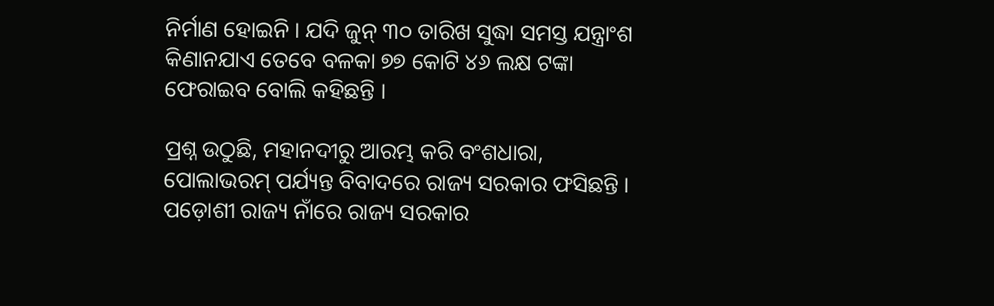ନିର୍ମାଣ ହୋଇନି । ଯଦି ଜୁନ୍ ୩୦ ତାରିଖ ସୁଦ୍ଧା ସମସ୍ତ ଯନ୍ତ୍ରାଂଶ କିଣାନଯାଏ ତେବେ ବଳକା ୭୭ କୋଟି ୪୬ ଲକ୍ଷ ଟଙ୍କା ଫେରାଇବ ବୋଲି କହିଛନ୍ତି ।

ପ୍ରଶ୍ନ ଉଠୁଛି, ମହାନଦୀରୁ ଆରମ୍ଭ କରି ବଂଶଧାରା, ପୋଲାଭରମ୍‌ ପର୍ଯ୍ୟନ୍ତ ବିବାଦରେ ରାଜ୍ୟ ସରକାର ଫସିଛନ୍ତି । ପଡ଼ୋଶୀ ରାଜ୍ୟ ନାଁରେ ରାଜ୍ୟ ସରକାର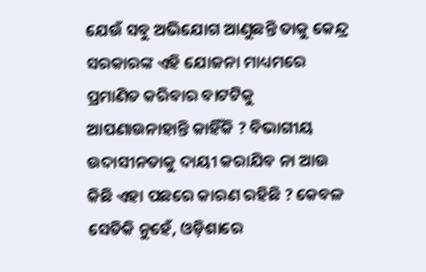ଯେଉଁ ସବୁ ଅଭିଯୋଗ ଆଣୁଛନ୍ତି ତାକୁ କେନ୍ଦ୍ର ସରକାରଙ୍କ ଏହି ଯୋଜନା ମାଧ୍ୟମରେ ପ୍ରମାଣିତ କରିବାର ବାଟଟିକୁ ଆପଣାଉନାହାନ୍ତି କାହିଁକି ? ବିଭାଗୀୟ ଉଦାସୀନତାକୁ ଦାୟୀ କରାଯିବ ନା ଆଉ କିଛି ଏହା ପଛରେ କାରଣ ରହିଛି ? କେବଳ ସେତିକି ନୁହେଁ, ଓଡ଼ିଶାରେ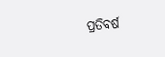ପ୍ରତିବର୍ଷ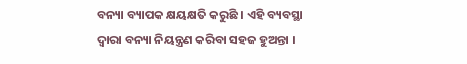ବନ୍ୟା ବ୍ୟାପକ କ୍ଷୟକ୍ଷତି କରୁଛି । ଏହି ବ୍ୟବସ୍ଥା ଦ୍ବାରା ବନ୍ୟା ନିୟନ୍ତ୍ରଣ କରିବା ସହଜ ହୁଅନ୍ତା ।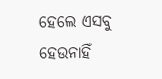ହେଲେ ଏସବୁ ହେଉନାହିଁ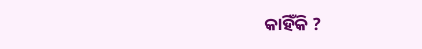କାହିଁକି ?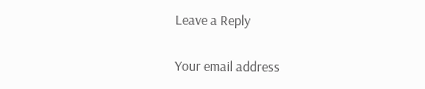Leave a Reply

Your email address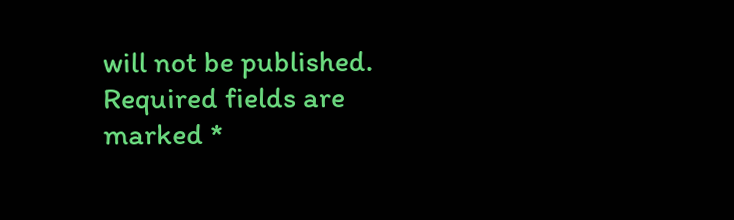will not be published. Required fields are marked *